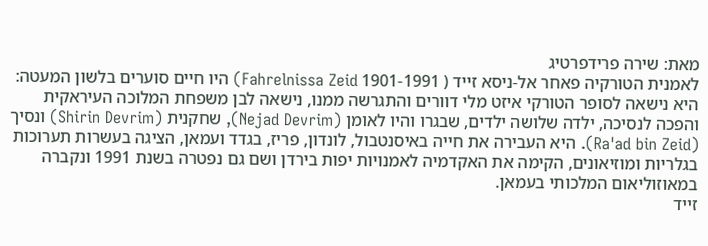מאת: שירה פרידפרטיג
לאמנית הטורקיה פאחר אל-ניסא זייד ( 1901-1991 Fahrelnissa Zeid) היו חיים סוערים בלשון המעטה: היא נישאה לסופר הטורקי איזט מלי דוורים והתגרשה ממנו, נישאה לבן משפחת המלוכה העיראקית והפכה לנסיכה, ילדה שלושה ילדים, שבגרו והיו לאומן (Nejad Devrim), שחקנית (Shirin Devrim) ונסיך (Ra'ad bin Zeid). היא העבירה את חייה באיסנטבול, לונדון, פריז, בגדד ועמאן, הציגה בעשרות תערוכות בגלריות ומוזיאונים, הקימה את האקדמיה לאמנויות יפות בירדן ושם גם נפטרה בשנת 1991 ונקברה במאוזוליאום המלכותי בעמאן.
זייד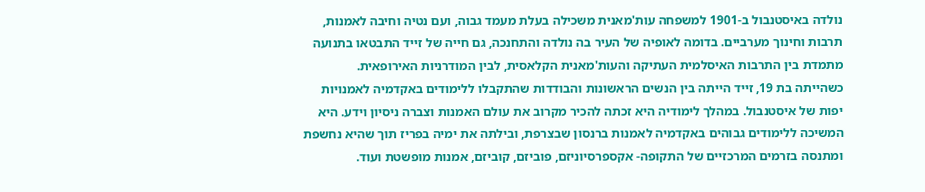נולדה באיסטנבול ב-1901 למשפחה עות'מאנית משכילה בעלת מעמד גבוה, ועם נטיה וחיבה לאמנות, תרבות וחינוך מערביים. בדומה לאופיה של העיר בה נולדה והתחנכה, גם חייה של זייד התבטאו בתנועה מתמדת בין התרבות האיסלמית העתיקה והעות'מאנית הקלאסית, לבין המודרניות האירופאית.
כשהייתה בת 19, זייד הייתה בין הנשים הראשונות והבודדות שהתקבלו ללימודים באקדמיה לאמנויות יפות של איסטנבול. במהלך לימודיה היא זכתה להכיר מקרוב את עולם האמנות וצברה ניסיון וידע. היא המשיכה ללימודים גבוהים באקדמיה לאמנות ברנסון שבצרפת, ובילתה את ימיה בפריז תוך שהיא נחשפת ומתנסה בזרמים המרכזיים של התקופה- אקספרסיוניזם, פוביזם, קוביזם, אמנות מופשטת ועוד.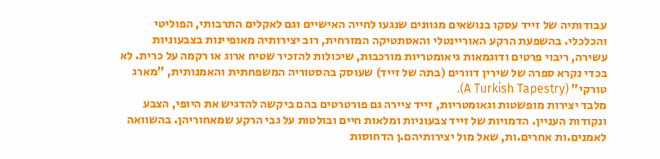עבודותיה של זייד עסקו בנושאים מגוונים שנגעו לחייה האישיים וגם לאקלים התרבותי, הפוליטי והכלכלי. בהשפעת הרקע האוריינטלי והאסתטיקה המזרחית, רוב יצירותיה מאופיינות בצבעוניות עשירה, ריבוי פרטים ודוגמאות גיאומטריות מורכבות, שיכולות להזכיר שטיח ארוג או רקמה על כרית. לא בכדי נקרא ספרה של שירין דוורים (בתה של זייד) שעוסק בהסטוריה המשפחתית והאמנותית, "מארג טורקי" (A Turkish Tapestry).
מלבד יצירות מופשטות וגאומטריות, זייד ציירה גם פורטרטים בהם ביקשה להדגיש את היופי, הצבע ונקודות העניין. הדמויות של זייד צבעוניות ומלאות חיים ובולטות על גבי הרקע שמאחוריהן. בהשוואה לאמנים.ות אחרים.ות, שאל מול יצירותיהם.ן הדחוסות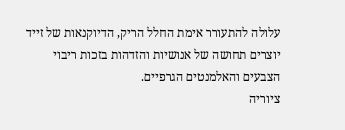עלולה להתעורר אימת החלל הריק, הדיוקנאות של זייד יוצרים תחושה של אנושיות והזדהות בזכות ריבוי הצבעים והאלמנטים הגרפיים.
ציוריה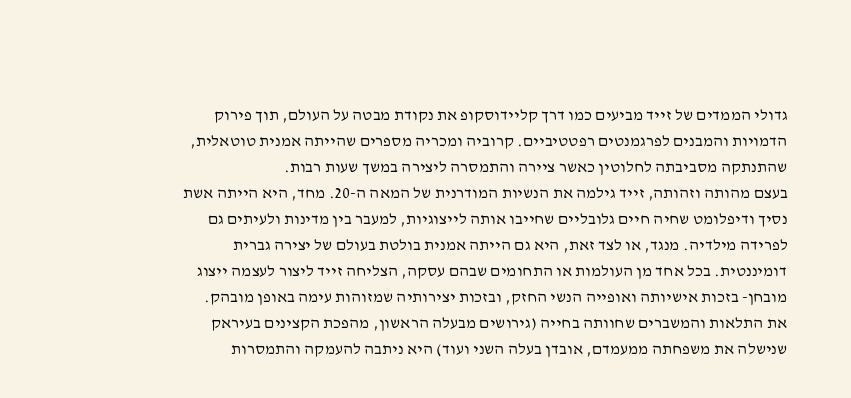גדולי הממדים של זייד מביעים כמו דרך קליידוסקופ את נקודת מבטה על העולם, תוך פירוק הדמויות והמבנים לפרגמנטים רפטטיביים. קרוביה ומכריה מספרים שהייתה אמנית טוטאלית, שהתנתקה מסביבתה לחלוטין כאשר ציירה והתמסרה ליצירה במשך שעות רבות.
בעצם מהותה וזהותה, זייד גילמה את הנשיות המודרנית של המאה ה-20. מחד, היא הייתה אשת נסיך ודיפלומט שחיה חיים גלובליים שחייבו אותה לייצוגיות, למעבר בין מדינות ולעיתים גם לפרידה מילדיה. מנגד, או לצד זאת, היא גם הייתה אמנית בולטת בעולם של יצירה גברית דומיננטית. בכל אחד מן העולמות או התחומים שבהם עסקה, הצליחה זייד ליצור לעצמה ייצוג מובחן- בזכות אישיותה ואופייה הנשי החזק, ובזכות יצירותיה שמזוהות עימה באופן מובהק.
את התלאות והמשברים שחוותה בחייה (גירושים מבעלה הראשון, מהפכת הקצינים בעיראק שנישלה את משפחתה ממעמדם, אובדן בעלה השני ועוד) היא ניתבה להעמקה והתמסרות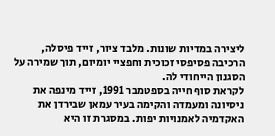ליצירה במדיות שונות. מלבד ציור, זייד פיסלה, הרכיבה פסיפסי זכוכית וחפציי יומיום, תוך שמירה על הסגנון הייחודי לה.
לקראת סוף חייה בספטמבר 1991, זייד מינפה את ניסיונה ומעמדה והקימה בעיר עמאן שבירדן את האקדמיה לאמנויות יפות. במסגרת זו היא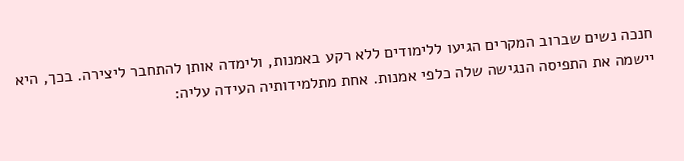חנכה נשים שברוב המקרים הגיעו ללימודים ללא רקע באמנות, ולימדה אותן להתחבר ליצירה. בכך, היא יישמה את התפיסה הנגישה שלה כלפי אמנות. אחת מתלמידותיה העידה עליה: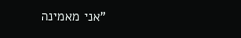"אני מאמינה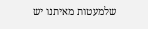שלמעטות מאיתנו יש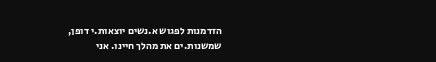הזדמנות לפגוש א.נשים יוצאות.י דופן, שמשנות.ים את מהלך חיינו. אני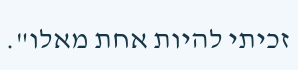זכיתי להיות אחת מאלו".